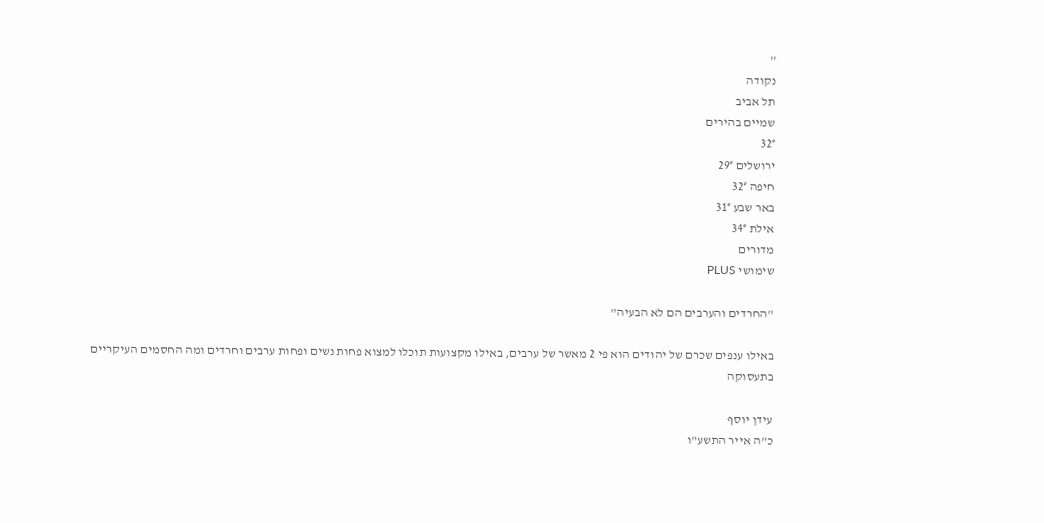''
נקודה
תל אביב
שמיים בהירים
32°
ירושלים 29°
חיפה 32°
באר שבע 31°
אילת 34°
מדורים
שימושי PLUS

"החרדים והערבים הם לא הבעיה"

באילו ענפים שכרם של יהודים הוא פי 2 מאשר של ערבים, באילו מקצועות תוכלו למצוא פחות נשים ופחות ערבים וחרדים ומה החסמים העיקריים בתעסוקה

עידן יוסף
כ"ה אייר התשע"ו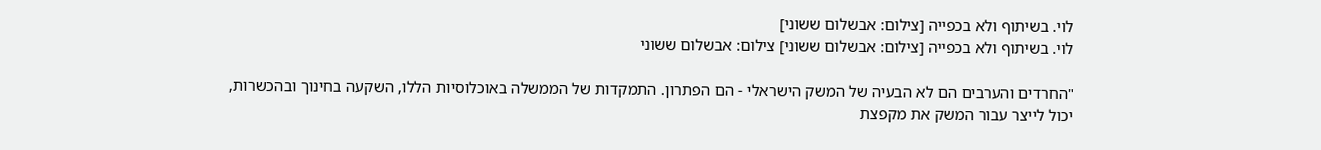לוי. בשיתוף ולא בכפייה [צילום: אבשלום ששוני]
לוי. בשיתוף ולא בכפייה [צילום: אבשלום ששוני] צילום: אבשלום ששוני

"החרדים והערבים הם לא הבעיה של המשק הישראלי - הם הפתרון. התמקדות של הממשלה באוכלוסיות הללו, השקעה בחינוך ובהכשרות, יכול לייצר עבור המשק את מקפצת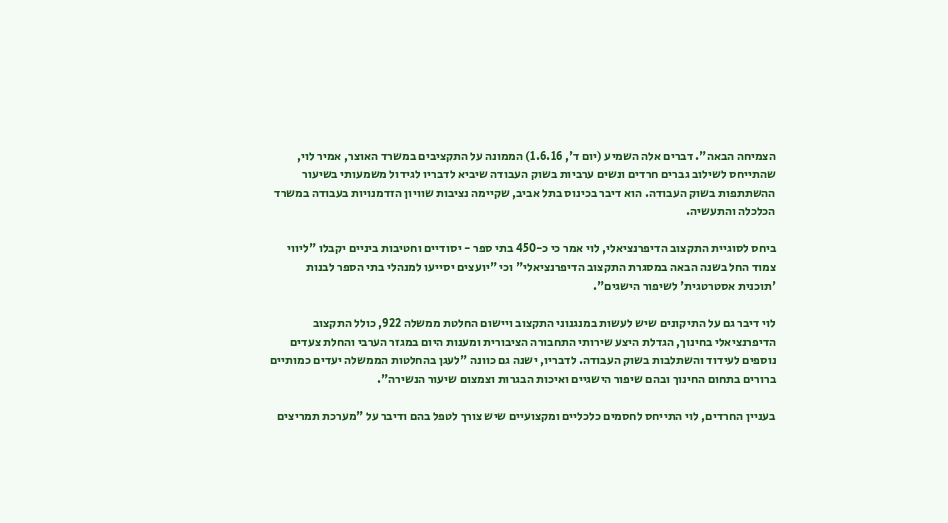הצמיחה הבאה". דברים אלה השמיע (יום ד', 1.6.16) הממונה על התקציבים במשרד האוצר, אמיר לוי, שהתייחס לשילוב גברים חרדים ונשים ערביות בשוק העבודה שיביא לדבריו לגידול משמעותי בשיעור ההשתתפות בשוק העבודה. הוא דיבר בכינוס בתל אביב, שקיימה נציבות שוויון הזדמנויות בעבודה במשרד הכלכלה והתעשיה.

ביחס לסוגיית התקצוב הדיפרנציאלי, לוי אמר כי כ-450 בתי ספר - יסודיים וחטיבות ביניים יקבלו "ליווי צמוד החל בשנה הבאה במסגרת התקצוב הדיפרנציאלי" וכי "יועצים יסייעו למנהלי בתי הספר לבנות 'תוכנית אסטרטגית' לשיפור הישגים".

לוי דיבר גם על התיקונים שיש לעשות במנגנוני התקצוב ויישום החלטת ממשלה 922, כולל התקצוב הדיפרנציאלי בחינוך, הגדלת היצע שירותי התחבורה הציבורית ומענות היום במגזר הערבי והחלת צעדים נוספים לעידוד והשתלבות בשוק העבודה. לדבריו, ישנה גם כוונה "לעגן בהחלטות הממשלה יעדים כמותיים ברורים בתחום החינוך ובהם שיפור הישגיים ואיכות הבגרות וצמצום שיעור הנשירה".

בעניין החרדים, לוי התייחס לחסמים כלכליים ומקצועיים שיש צורך לטפל בהם ודיבר על "מערכת תמריצים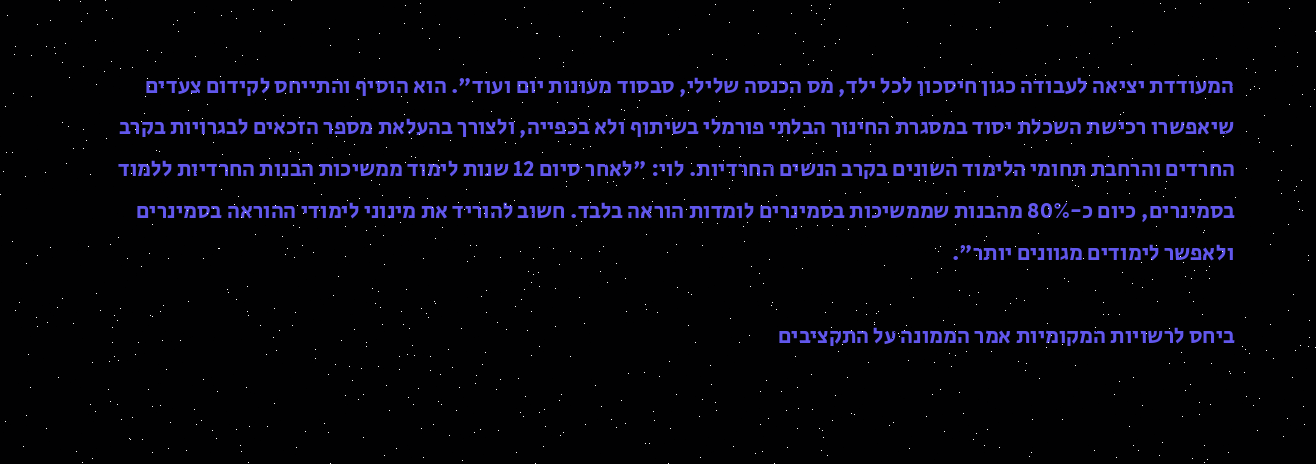המעודדת יציאה לעבודה כגון חיסכון לכל ילד, מס הכנסה שלילי, סבסוד מעונות יום ועוד". הוא הוסיף והתייחס לקידום צעדים שיאפשרו רכישת השכלת יסוד במסגרת החינוך הבלתי פורמלי בשיתוף ולא בכפייה, ולצורך בהעלאת מספר הזכאים לבגרויות בקרב החרדים והרחבת תחומי הלימוד השונים בקרב הנשים החרדיות. לוי: "לאחר סיום 12 שנות לימוד ממשיכות הבנות החרדיות ללמוד בסמינרים, כיום כ-80% מהבנות שממשיכות בסמינרים לומדות הוראה בלבד. חשוב להוריד את מינוני לימודי ההוראה בסמינרים ולאפשר לימודים מגוונים יותר".

ביחס לרשויות המקומיות אמר הממונה על התקציבים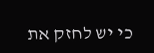כי יש לחזק את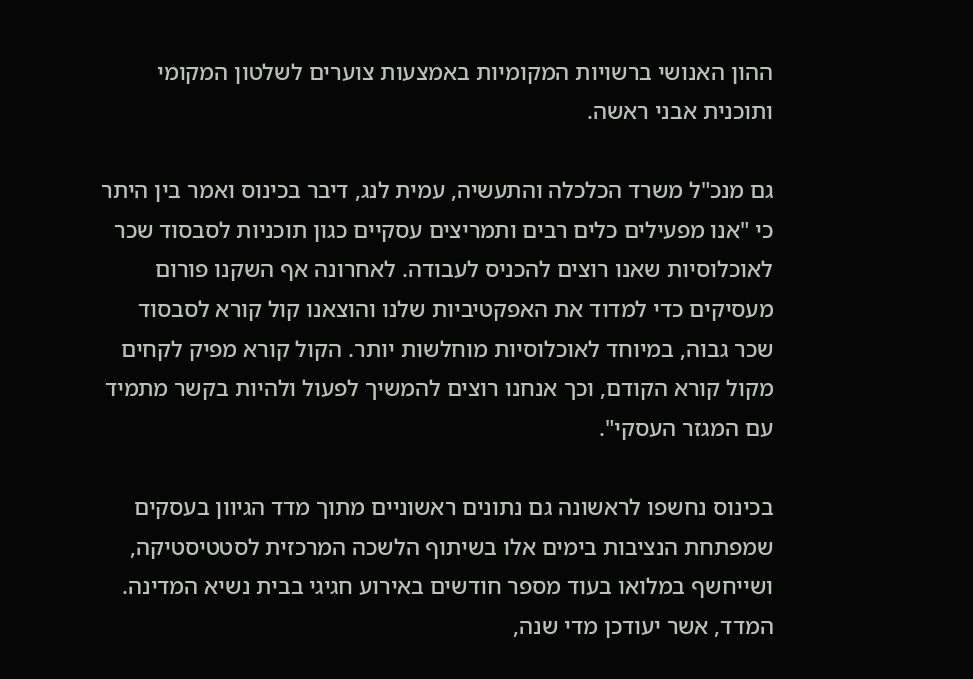ההון האנושי ברשויות המקומיות באמצעות צוערים לשלטון המקומי ותוכנית אבני ראשה.

גם מנכ"ל משרד הכלכלה והתעשיה, עמית לנג, דיבר בכינוס ואמר בין היתר כי "אנו מפעילים כלים רבים ותמריצים עסקיים כגון תוכניות לסבסוד שכר לאוכלוסיות שאנו רוצים להכניס לעבודה. לאחרונה אף השקנו פורום מעסיקים כדי למדוד את האפקטיביות שלנו והוצאנו קול קורא לסבסוד שכר גבוה, במיוחד לאוכלוסיות מוחלשות יותר. הקול קורא מפיק לקחים מקול קורא הקודם, וכך אנחנו רוצים להמשיך לפעול ולהיות בקשר מתמיד עם המגזר העסקי".

בכינוס נחשפו לראשונה גם נתונים ראשוניים מתוך מדד הגיוון בעסקים שמפתחת הנציבות בימים אלו בשיתוף הלשכה המרכזית לסטטיסטיקה, ושייחשף במלואו בעוד מספר חודשים באירוע חגיגי בבית נשיא המדינה. המדד, אשר יעודכן מדי שנה,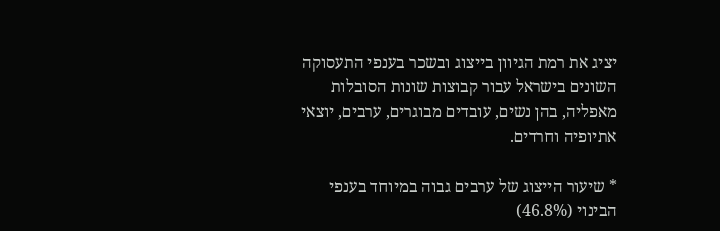יציג את רמת הגיוון בייצוג ובשכר בענפי התעסוקה השונים בישראל עבור קבוצות שונות הסובלות מאפליה, בהן נשים, עובדים מבוגרים, ערבים, יוצאי אתיופיה וחרדים.

* שיעור הייצוג של ערבים גבוה במיוחד בענפי הבינוי (46.8%)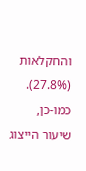והחקלאות (27.8%). כמו-כן, שיעור הייצוג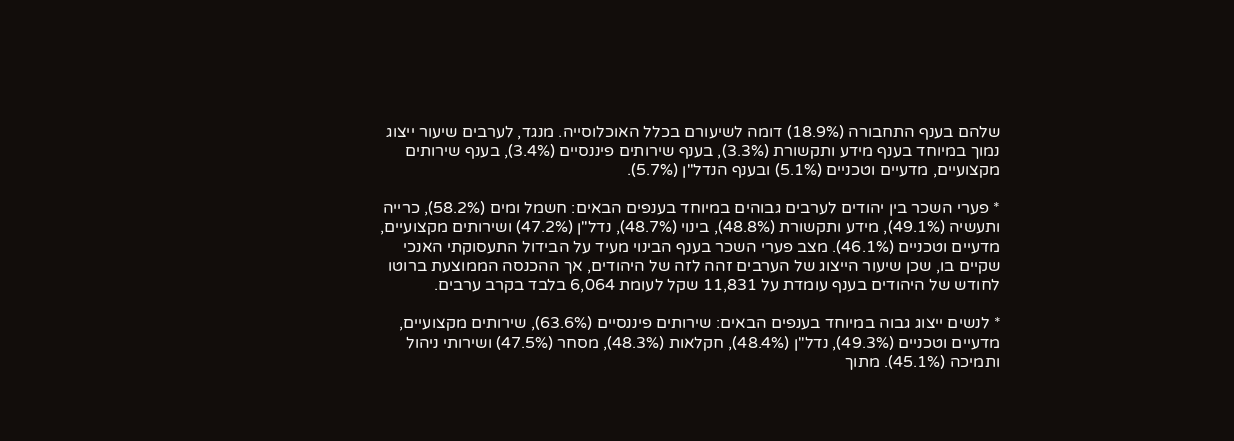שלהם בענף התחבורה (18.9%) דומה לשיעורם בכלל האוכלוסייה. מנגד, לערבים שיעור ייצוג נמוך במיוחד בענף מידע ותקשורת (3.3%), בענף שירותים פיננסיים (3.4%), בענף שירותים מקצועיים, מדעיים וטכניים (5.1%) ובענף הנדל"ן (5.7%).

* פערי השכר בין יהודים לערבים גבוהים במיוחד בענפים הבאים: חשמל ומים (58.2%), כרייה ותעשיה (49.1%), מידע ותקשורת (48.8%), בינוי (48.7%), נדל"ן (47.2%) ושירותים מקצועיים, מדעיים וטכניים (46.1%). מצב פערי השכר בענף הבינוי מעיד על הבידול התעסוקתי האנכי שקיים בו, שכן שיעור הייצוג של הערבים זהה לזה של היהודים, אך ההכנסה הממוצעת ברוטו לחודש של היהודים בענף עומדת על 11,831 שקל לעומת 6,064 בלבד בקרב ערבים.

* לנשים ייצוג גבוה במיוחד בענפים הבאים: שירותים פיננסיים (63.6%), שירותים מקצועיים, מדעיים וטכניים (49.3%), נדל"ן (48.4%), חקלאות (48.3%), מסחר (47.5%) ושירותי ניהול ותמיכה (45.1%). מתוך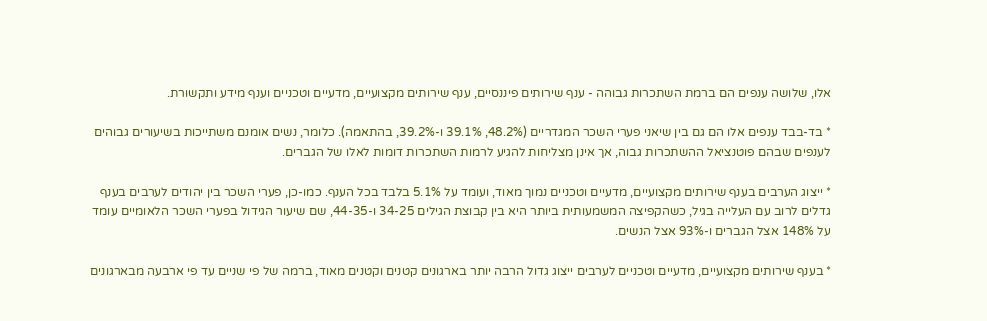אלו, שלושה ענפים הם ברמת השתכרות גבוהה - ענף שירותים פיננסיים, ענף שירותים מקצועיים, מדעיים וטכניים וענף מידע ותקשורת.

* בד-בבד ענפים אלו הם גם בין שיאני פערי השכר המגדריים (48.2%, 39.1% ו-39.2%, בהתאמה). כלומר, נשים אומנם משתייכות בשיעורים גבוהים לענפים שבהם פוטנציאל ההשתכרות גבוה, אך אינן מצליחות להגיע לרמות השתכרות דומות לאלו של הגברים.

* ייצוג הערבים בענף שירותים מקצועיים, מדעיים וטכניים נמוך מאוד, ועומד על 5.1% בלבד בכל הענף. כמו-כן, פערי השכר בין יהודים לערבים בענף גדלים לרוב עם העלייה בגיל, כשהקפיצה המשמעותית ביותר היא בין קבוצת הגילים 34-25 ו-44-35, שם שיעור הגידול בפערי השכר הלאומיים עומד על 148% אצל הגברים ו-93% אצל הנשים.

* בענף שירותים מקצועיים, מדעיים וטכניים לערבים ייצוג גדול הרבה יותר בארגונים קטנים וקטנים מאוד, ברמה של פי שניים עד פי ארבעה מבארגונים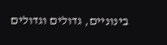בינוניים, גדולים וגדולים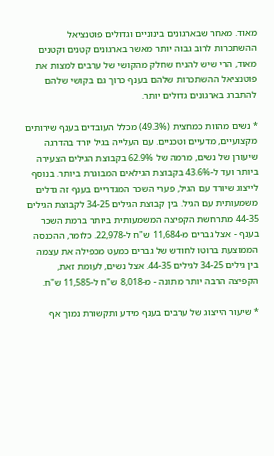מאוד. מאחר שבארגונים בינוניים וגדולים פוטנציאל ההשתכרות לרוב גבוה יותר מאשר בארגונים קטנים וקטנים מאוד, הרי שיש להניח שחלק מהקושי של ערבים למצות את פוטנציאל ההשתכרות שלהם בענף כרוך גם בקושי שלהם להתברג בארגונים גדולים יותר.

* נשים מהוות כמחצית (49.3%) מכלל העובדים בענף שירותים מקצועיים, מדעיים וטכניים. עם העלייה בגיל יורד בהדרגה שיעורן של נשים, מרמה של 62.9% בקבוצת הגילים הצעירה ביותר ועד ל-43.6% בקבוצת הגילאים המבוגרת ביותר. בנוסף לייצוג שיורד עם הגיל, פערי השכר המגדריים בענף זה גדלים משמעותית עם הגיל. בין קבוצת הגילים 34-25 לקבוצת הגילים 44-35 מתרחשת הקפיצה המשמעותית ביותר ברמת השכר בענף - אצל גברים מ-11,684 ש"ח ל-22,978. כלומר, ההכנסה הממוצעת ברוטו לחודש של גברים כמעט מכפילה את עצמה בין גילים 34-25 לגילים 44-35. אצל נשים, לעומת זאת, הקפיצה הרבה יותר מתונה - מ-8,018 ש"ח ל-11,585 ש"ח.

* שיעור הייצוג של ערבים בענף מידע ותקשורת נמוך אף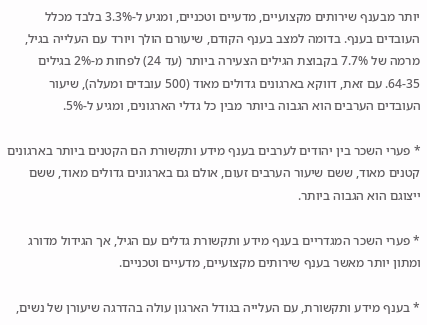יותר מבענף שירותים מקצועיים, מדעיים וטכניים, ומגיע ל-3.3% בלבד מכלל העובדים בענף. בדומה למצב בענף הקודם, שיעורם הולך ויורד עם העלייה בגיל, מרמה של 7.7% בקבוצת הגילים הצעירה ביותר (עד 24) לפחות מ-2% בגילים 64-35. עם זאת, דווקא בארגונים גדולים מאוד (500 עובדים ומעלה), שיעור העובדים הערבים הוא הגבוה ביותר מבין כל גדלי הארגונים, ומגיע ל-5%.

* פערי השכר בין יהודים לערבים בענף מידע ותקשורת הם הקטנים ביותר בארגונים קטנים מאוד, ששם שיעור הערבים זעום, אולם גם בארגונים גדולים מאוד, ששם ייצוגם הוא הגבוה ביותר.

* פערי השכר המגדריים בענף מידע ותקשורת גדלים עם הגיל, אך הגידול מדורג ומתון יותר מאשר בענף שירותים מקצועיים, מדעיים וטכניים.

* בענף מידע ותקשורת, עם העלייה בגודל הארגון עולה בהדרגה שיעורן של נשים,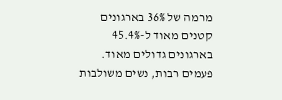מרמה של 36% בארגונים קטנים מאוד ל-45.4% בארגונים גדולים מאוד. פעמים רבות, נשים משולבות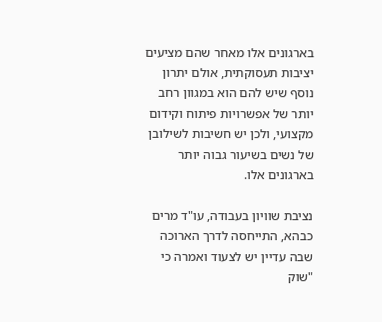בארגונים אלו מאחר שהם מציעים יציבות תעסוקתית, אולם יתרון נוסף שיש להם הוא במגוון רחב יותר של אפשרויות פיתוח וקידום מקצועי, ולכן יש חשיבות לשילובן של נשים בשיעור גבוה יותר בארגונים אלו.

נציבת שוויון בעבודה, עו"ד מרים כבהא, התייחסה לדרך הארוכה שבה עדיין יש לצעוד ואמרה כי "שוק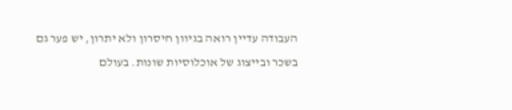העבודה עדיין רואה בגיוון חיסרון ולא יתרון, יש פער גם בשכר ובייצוג של אוכלוסיות שונות. בעולם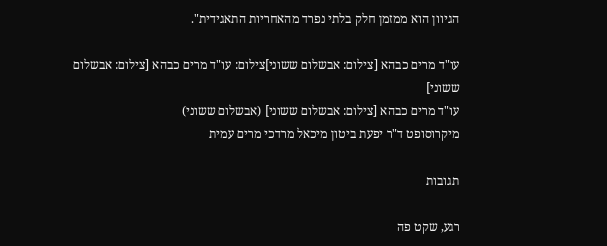הגיוון הוא ממזמן חלק בלתי נפרד מהאחריות התאגידית".

עו"ד מרים כבהא [צילום: אבשלום ששוני]צילום: עו"ד מרים כבהא [צילום: אבשלום ששוני]
עו"ד מרים כבהא [צילום: אבשלום ששוני] (אבשלום ששוני)
מיקרוסופט ד"ר יפעת ביטון מיכאל מרדכי מרים עמית

תגובות

רגע, שקט פה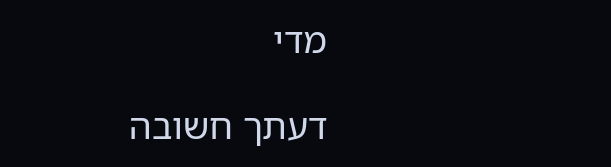מדי

דעתך חשובה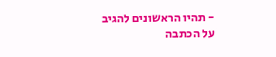- תהיו הראשונים להגיב על הכתבה